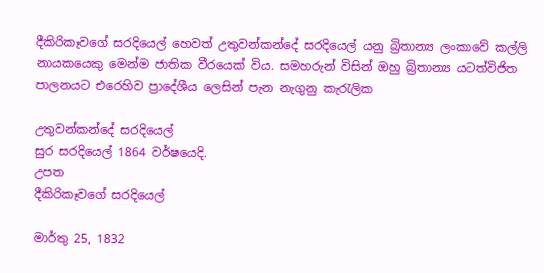දීකිරිකෑවගේ සරදියෙල් හෙවත් උතුවන්කන්දේ සරදියෙල් යනු බ්‍රිතාන්‍ය ලංකාවේ කල්ලි නායකයෙකු මෙන්ම ජාතික වීරයෙක් විය. සමහරුන් විසින් ඔහු බ්‍රිතාන්‍ය යටත්විජිත පාලනයට එරෙහිව ප්‍රාදේශීය ලෙසින් පැන නැගුනු කැරැලික

උතුවන්කන්දේ සරදියෙල්
සුර සරදියෙල් 1864 වර්ෂයෙදි.
උපත
දීකිරිකෑවගේ සරදියෙල්

මාර්තු 25, 1832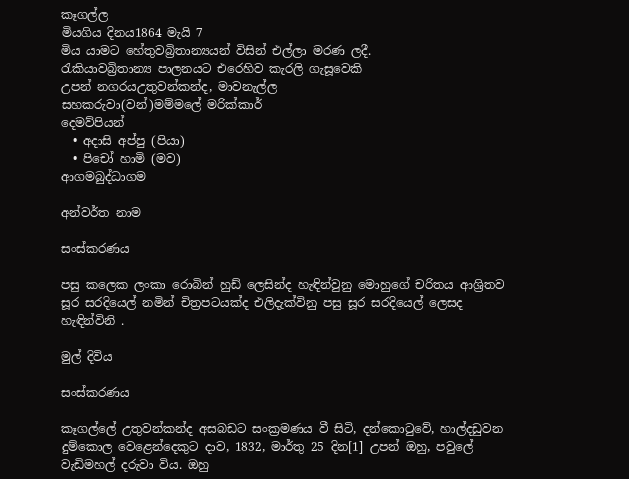කෑගල්ල
මියගිය දිනය1864 මැයි 7
මිය යාමට හේතුවබ්‍රිතාන්‍යයන් විසින් එල්ලා මරණ ලදී.
රැකියාවබ්‍රිතාන්‍ය පාලනයට එරෙහිව කැරලි ගැසූවෙකි
උපන් නගරයඋතුවන්කන්ද, මාවනැල්ල
සහකරුවා(වන්)මම්මලේ මරික්කාර්
දෙමව්පියන්
  • අදාසි අප්පු (පියා)
  • පිචෝ හාමි (මව)
ආගමබුද්ධාගම

අන්වර්ත නාම

සංස්කරණය

පසු කලෙක ලංකා රොබින් හුඩ් ලෙසින්ද හැඳින්වුනු මොහුගේ චරිතය ආශ්‍රිතව සූර සරදියෙල් නමින් චිත්‍රපටයක්ද එලිදැක්විනු පසු සූර සරදියෙල් ලෙසද හැඳින්විනි .

මුල් දිවිය

සංස්කරණය

කෑගල්ලේ උතුවන්කන්ද අසබඩට සංක්‍රමණය වී සිටි, දන්කොටුවේ, හාල්දඩුවන දුම්කොල වෙළෙන්දෙකුට දාව, 1832, මාර්තු 25 දින[1] උපන් ඔහු, පවුලේ වැඩිමහල් දරුවා විය. ඔහු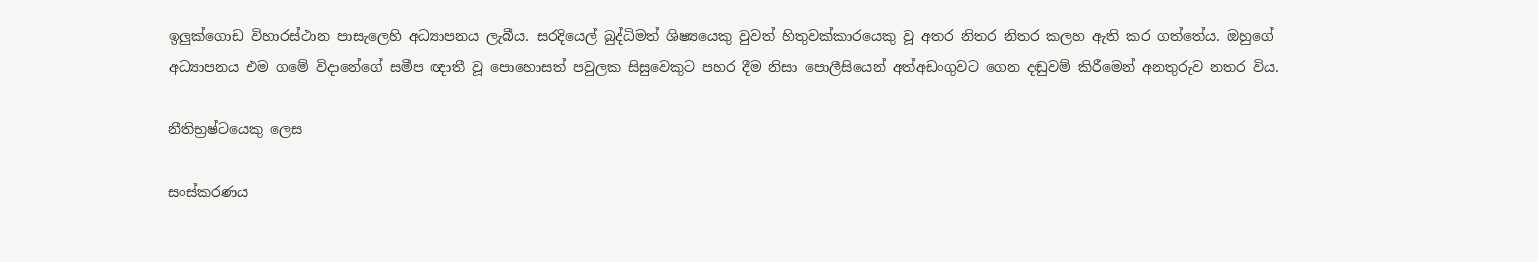ඉලුක්ගොඩ විහාරස්ථාන පාසැලෙහි අධ්‍යාපනය ලැබීය. සරදියෙල් බුද්ධිමත් ශිෂ්‍යයෙකු වුවත් හිතුවක්කාරයෙකු වූ අතර නිතර නිතර කලහ ඇති කර ගත්තේය. ඔහුගේ අධ්‍යාපනය එම ගමේ විදානේගේ සමීප ඥාතී වූ පොහොසත් පවුලක සිසුවෙකුට පහර දීම නිසා පොලීසියෙන් අත්අඩංගුවට ගෙන දඬුවම් කිරීමෙන් අනතුරුව නතර විය.

නීතිභ්‍රෂ්ටයෙකු ලෙස

සංස්කරණය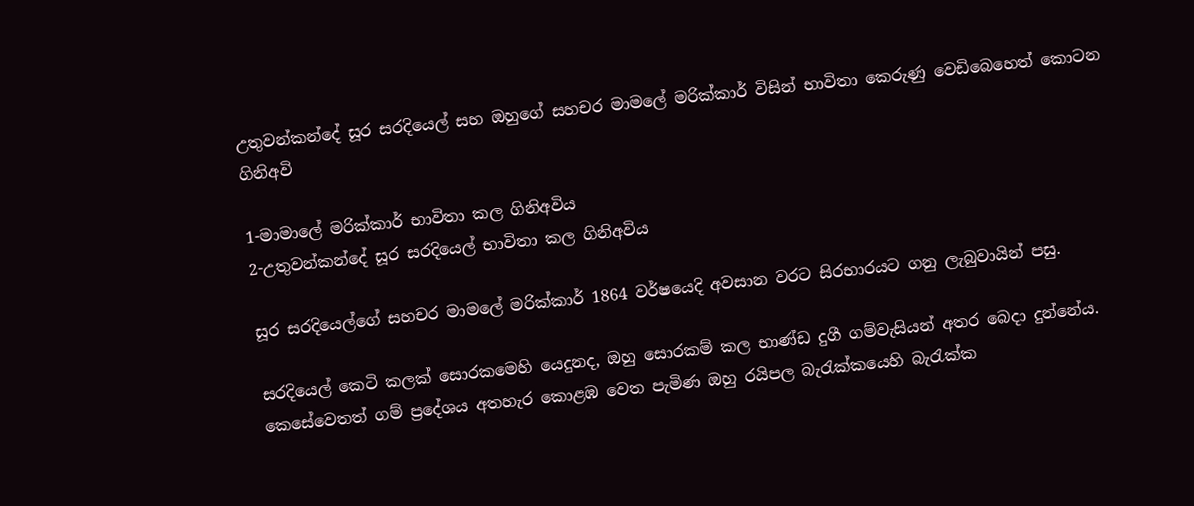උතුවන්කන්දේ සූර සරදියෙල් සහ ඔහුගේ සහචර මාමලේ මරික්කාර් විසින් භාවිතා කෙරුණු වෙඩිබෙහෙත් කොටන ගිනිඅවි

1-මාමාලේ මරික්කාර් භාවිතා කල ගිනිඅවිය
2-උතුවන්කන්දේ සූර සරදියෙල් භාවිතා කල ගිනිඅවිය

සූර සරදියෙල්ගේ සහචර මාමලේ මරික්කාර් 1864 වර්ෂයෙදි අවසාන වරට සිරභාරයට ගනු ලැබුවායින් පසු.

සරදියෙල් කෙටි කලක් සොරකමෙහි යෙදුනද, ඔහු සොරකම් කල භාණ්ඩ දුගී ගම්වැසියන් අතර බෙදා දුන්නේය. කෙසේවෙතත් ගම් ප්‍රදේශය අතහැර කොළඹ වෙත පැමිණ ඔහු රයිපල බැරැක්කයෙහි බැරැක්ක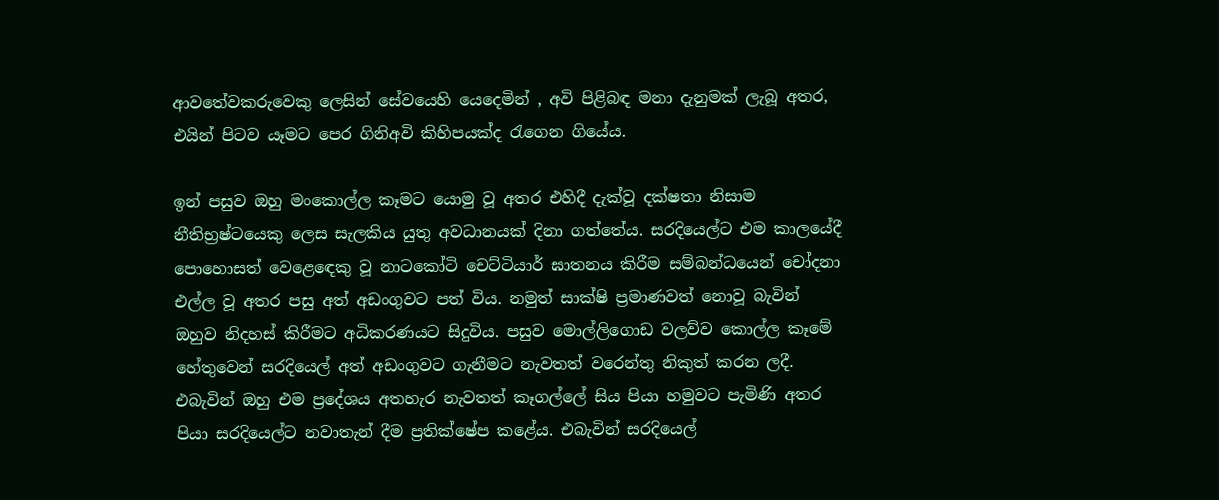ආවතේවකරුවෙකු ලෙසින් සේවයෙහි යෙදෙමින් , අවි පිළිබඳ මනා දැනුමක් ලැබූ අතර, එයින් පිටව යෑමට පෙර ගිනිඅවි කිහිපයක්ද රැගෙන ගියේය.

ඉන් පසුව ඔහු මංකොල්ල කෑමට යොමු වූ අතර එහිදී දැක්වූ දක්ෂතා නිසාම නීතිභ්‍රෂ්ටයෙකු ලෙස සැලකිය යුතු අවධානයක් දිනා ගත්තේය. සරදියෙල්ට එම කාලයේදී පොහොසත් වෙළෙ‍ඳෙකු වූ නාටකෝටි චෙට්ටියාර් ඝාතනය කිරීම සම්බන්ධයෙන් චෝදනා එල්ල වූ අතර පසු අත් අඩංගුවට පත් විය. නමුත් සාක්ෂි ප්‍රමාණවත් නොවූ බැවින් ඔහුව නිදහස් කිරීමට අධිකරණයට සිදුවිය. පසුව මොල්ලිගොඩ වලව්ව කොල්ල කෑමේ හේතුවෙන් සරදියෙල් අත් අඩංගුවට ගැනීමට නැවතත් වරෙන්තු නිකුත් කරන ලදී. එබැවින් ඔහු එම ප්‍රදේශය අතහැර නැවතත් කෑගල්ලේ සිය පියා හමුවට පැමිණි අතර පියා සරදියෙල්ට නවාතැන් දීම ප්‍රතික්ෂේප කළේය. එබැවින් සරදියෙල්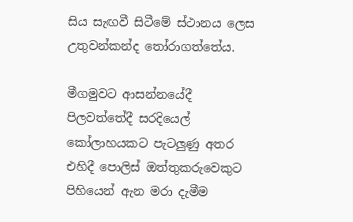සිය සැඟවී සිටීමේ ස්ථානය ලෙස උතුවන්කන්ද ‍තෝරාගත්තේය.

මීගමුවට ආසන්නයේදී පිලවත්තේදී සරදියෙල් කෝලාහයකට පැටලුණු අතර එහිදී පොලිස් ඔත්තුකරුවෙකුට පිහියෙන් ඇන මරා දැමීම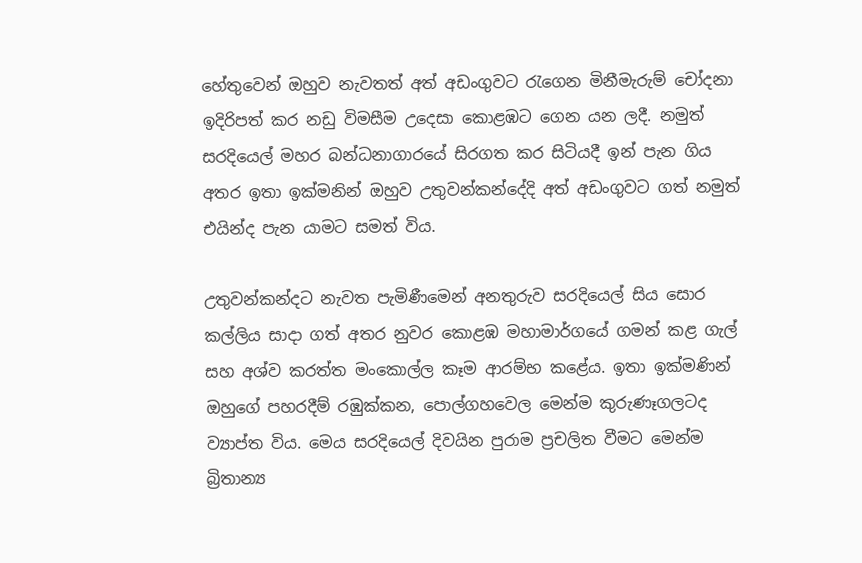හේතුවෙන් ඔහුව නැවතත් අත් අඩංගුවට ‍රැගෙන මිනීමැරුම් චෝදනා ඉදිරිපත් කර නඩු විමසීම උදෙසා කොළඹට ගෙන යන ලදී. නමුත් සරදියෙල් මහර බන්ධනාගාරයේ සිරගත කර සිටියදී ඉන් පැන ගිය අතර ඉතා ඉක්මනින් ඔහුව උතුවන්කන්දේදි අත් අඩංගුවට ගත් නමුත් එයින්ද පැන යාමට සමත් විය.

උතුවන්කන්දට නැවත පැමිණීමෙන් අනතුරුව සරදියෙල් සිය සොර කල්ලිය සාදා ගත් අතර නුවර කොළඹ මහාමාර්ගයේ ගමන් කළ ගැල් සහ අශ්ව කරත්ත මංකොල්ල කෑම ආරම්භ කළේය. ඉතා ඉක්මණින් ඔහුගේ පහරදීම් රඹුක්කන, පොල්ගහවෙල මෙන්ම කුරුණෑගලටද ව්‍යාප්ත විය. මෙය සරදියෙල් දිවයින පුරාම ප්‍රචලිත වීමට මෙන්ම බ්‍රිතාන්‍ය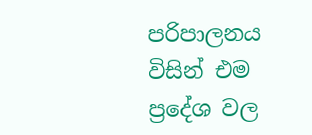පරිපාලනය විසින් එම ප්‍රදේශ වල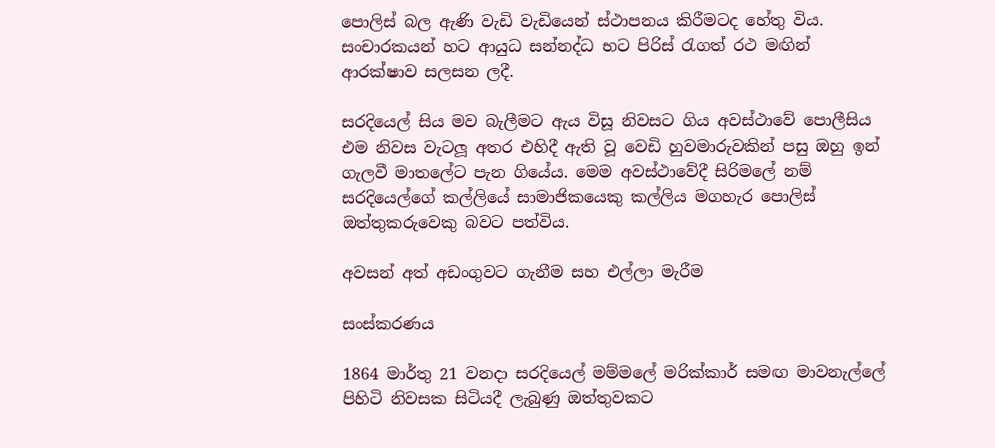පොලිස් බල ඇණි වැඩි වැඩියෙන් ස්ථාපනය කිරීමටද හේතු විය. සංචාරකයන් හට ආයුධ සන්නද්ධ භට පිරිස් ‍රැගත් රථ මඟින් ආරක්ෂාව සලසන ලදී.

සරදියෙල් සිය මව බැලීමට ඇය විසූ නිවසට ගිය අවස්ථාවේ පොලීසිය එම නිවස වැටලූ අතර එහිදී ඇති වූ වෙඩි හුවමාරුවකින් පසු ඔහු ඉන් ගැලවී මාතලේට පැන ගියේය. මෙම අවස්ථාවේදී සිරිමලේ නම් සරදියෙල්ගේ කල්ලියේ සාමාජිකයෙකු කල්ලිය මගහැර පොලිස් ඔත්තුකරුවෙකු බවට පත්විය.

අවසන් අත් අඩංගුවට ගැනීම සහ එල්ලා මැරීම

සංස්කරණය

1864 මාර්තු 21 වනදා සරදියෙල් මම්මලේ මරික්කාර් සමඟ මාවනැල්ලේ පිහිටි නිවසක සිටියදී ලැබුණු ඔත්තුවකට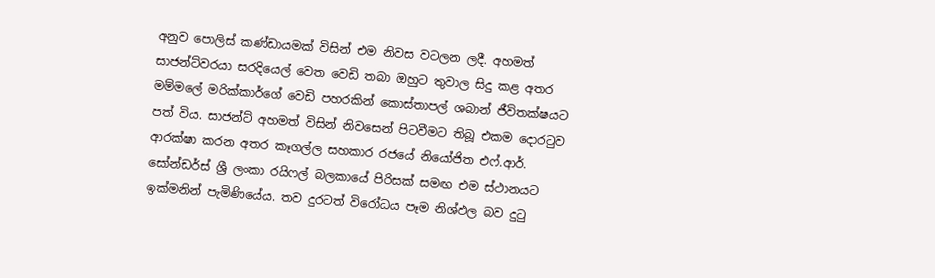අනුව පොලිස් කණ්ඩායමක් විසින් එම නිවස වටලන ලදී. අහමත් සාජන්ට්වරයා සරදියෙල් වෙත වෙඩි තබා ඔහුට තුවාල සිදු කළ අතර මම්මලේ මරික්කාර්ගේ වෙඩි පහරකින් කොස්තාපල් ශබාන් ජීවිතක්ෂයට පත් විය. සාජන්ට් අහමත් විසින් නිවසෙන් පිටවීමට තිබූ එකම දොර‍ටුව ආරක්ෂා කරන අතර කෑගල්ල සහකාර රජයේ නියෝජිත එෆ්.ආර්. සෝන්ඩර්ස් ශ්‍රී ලංකා රයිෆල් බලකායේ පිරිසක් සමඟ එම ස්ථානයට ඉක්මනින් පැමිණියේය. තව දුරටත් විරෝධය පෑම නිශ්ඵල බව දු‍ටු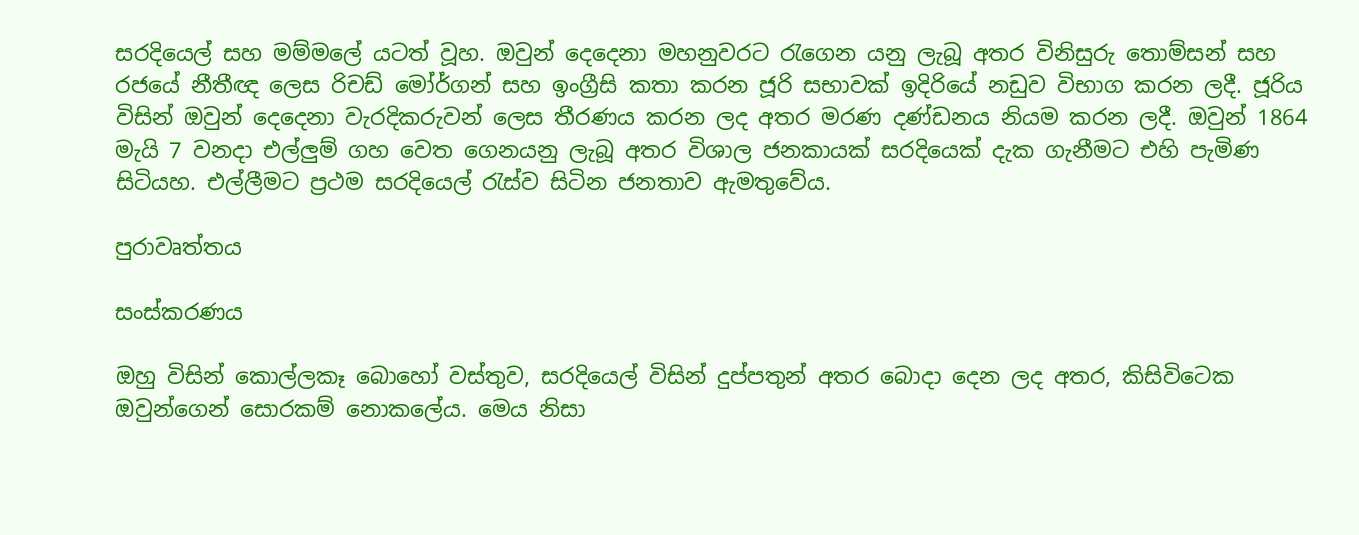සරදියෙල් සහ මම්මලේ යටත් වූහ. ඔවුන් දෙදෙනා මහනුවරට ‍රැගෙන යනු ලැබූ අතර විනිසුරු තොම්සන් සහ රජයේ නීතීඥ ලෙස රිචඩ් මෝර්ගන් සහ ඉංග්‍රීසි කතා කරන ජූරි සභාවක් ඉදිරියේ නඩුව විභාග කරන ලදී. ජූරිය විසින් ඔවුන් දෙදෙනා වැරදිකරුවන් ලෙස තීරණය කරන ලද අතර මරණ දණ්ඩනය නියම කරන ලදී. ඔවුන් 1864 මැයි 7 වනදා එල්ලුම් ගහ වෙත ගෙනයනු ලැබූ අතර විශාල ජනකායක් සරදියෙක් දැක ගැනීමට එහි පැමිණ සිටියහ. එල්ලීමට ප්‍රථම සරදියෙල් ‍රැස්ව සිටින ජනතාව ඇමතුවේය.

පුරාවෘත්තය

සංස්කරණය

ඔහු විසින් කොල්ලකෑ බොහෝ වස්තුව, සරදියෙල් විසින් දුප්පතුන් අතර බොදා දෙන ලද අතර, කිසිවිටෙක ඔවුන්ගෙන් සොරකම් නොකලේය. මෙය නිසා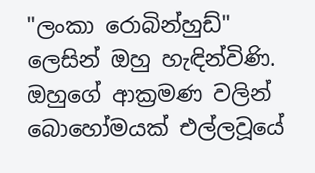"ලංකා රොබින්හුඩ්" ලෙසින් ඔහු හැඳින්විණි. ඔහුගේ ආක්‍රමණ වලින් බොහෝමයක් එල්ලවූයේ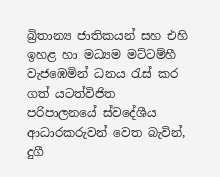බ්‍රිතාන්‍ය ජාතිකයන් සහ එහි ඉහළ හා මධ්‍යම මට්ටම්හී වැජඹෙමින් ධනය රැස් කර ගත් යටත්විජිත පරිපාලනයේ ස්වදේශීය ආධාරකරුවන් වෙත බැවින්, දුගී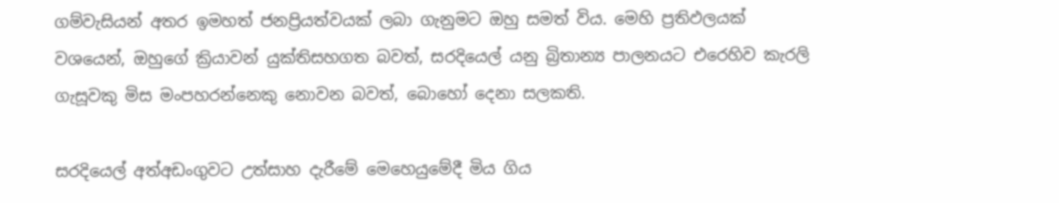ගම්වැසියන් අතර ඉමහත් ජනප්‍රියත්වයක් ලබා ගැනුමට ඔහු සමත් විය. මෙහි ප්‍රතිඵලයක් වශයෙන්, ඔහුගේ ක්‍රියාවන් යුක්තිසහගත බවත්, සරදියෙල් යනු බ්‍රිතාන්‍ය පාලනයට එරෙහිව කැරලි ගැසූවකු මිස මංපහරන්නෙකු නොවන බවත්, බොහෝ දෙනා සලකති.

සරදියෙල් අත්අඩංගුවට උත්සාහ දැරීමේ මෙහෙයුමේදී මිය ගිය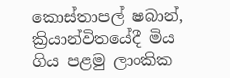කොස්තාපල් ෂබාන්, ක්‍රියාන්විතයේදී මිය ගිය පළමු ලාංකික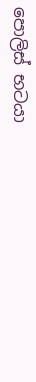පොලිස් භටයා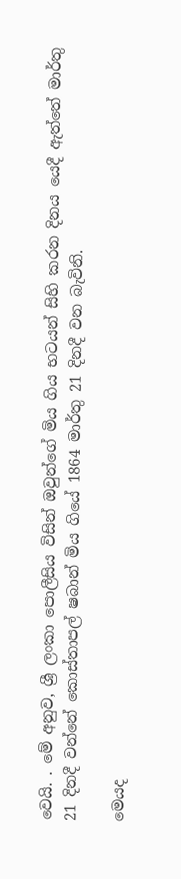වෙයි. . මේ අනුව, ශ්‍රී ලංකා පොලීසිය විසින් ඔවුන්ගේ මිය ගිය භටයන් සිහි කරන දිනය යෙදී ඇත්තේ මාර්තු 21 දිනදී වන්නේ කොස්තාපල් ෂබාන් මිය ගියේ 1864 මාර්තු 21 දිනදී වන බැවිනි.

මෙයද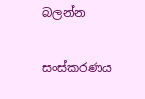බලන්න

සංස්කරණය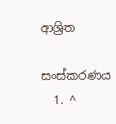ආශ්‍රිත

සංස්කරණය
  1. ^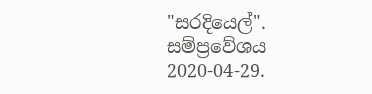"සරදියෙල්". සම්ප්‍රවේශය 2020-04-29.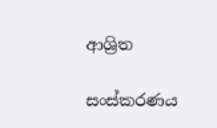ආශ්‍රිත

සංස්කරණය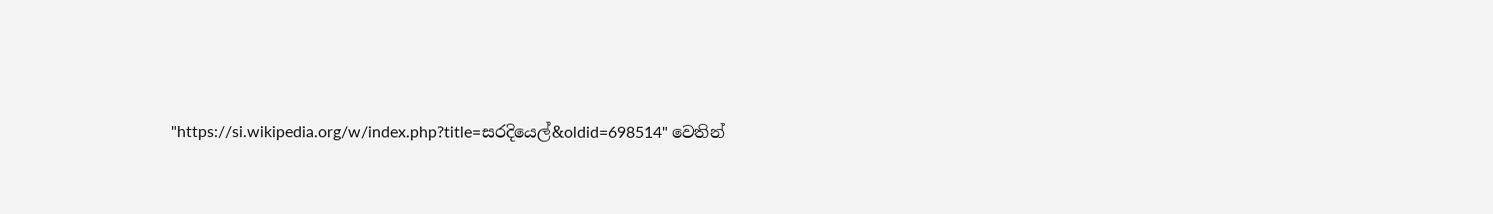"https://si.wikipedia.org/w/index.php?title=සරදියෙල්&oldid=698514" වෙතින්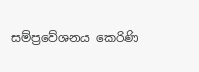සම්ප්‍රවේශනය කෙරිණි